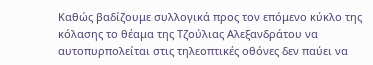Καθώς βαδίζουμε συλλογικά προς τον επόμενο κύκλο της κόλασης το θέαμα της Τζούλιας Αλεξανδράτου να αυτοπυρπολείται στις τηλεοπτικές οθόνες δεν παύει να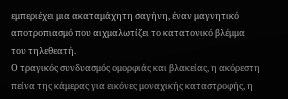εμπεριέχει μια ακαταμάχητη σαγήνη, έναν μαγνητικό αποτροπιασμό που αιχμαλωτίζει το κατατονικό βλέμμα του τηλεθεατή.
Ο τραγικός συνδυασμός ομορφιάς και βλακείας, η ακόρεστη πείνα της κάμερας για εικόνες μοναχικής καταστροφής, η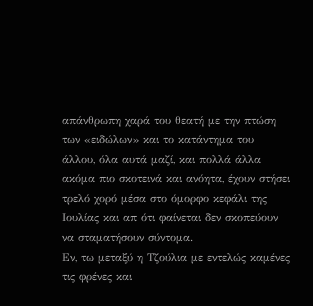απάνθρωπη χαρά του θεατή με την πτώση των «ειδώλων» και το κατάντημα του άλλου, όλα αυτά μαζί, και πολλά άλλα ακόμα πιο σκοτεινά και ανόητα, έχουν στήσει τρελό χορό μέσα στο όμορφο κεφάλι της Ιουλίας και απ ότι φαίνεται δεν σκοπεύουν να σταματήσουν σύντομα.
Εν, τω μεταξύ η Τζούλια με εντελώς καμένες τις φρένες και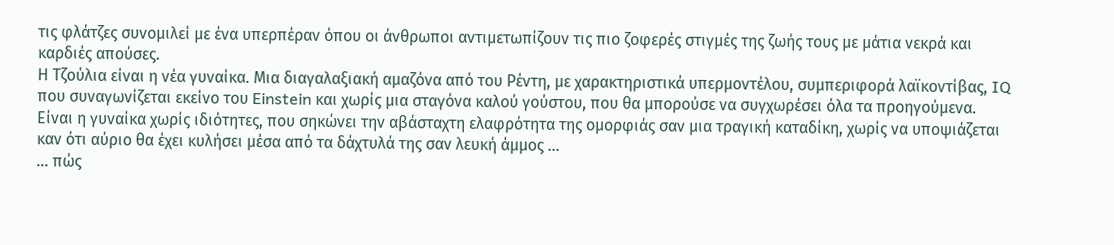τις φλάτζες συνομιλεί με ένα υπερπέραν όπου οι άνθρωποι αντιμετωπίζουν τις πιο ζοφερές στιγμές της ζωής τους με μάτια νεκρά και καρδιές απούσες.
Η Τζούλια είναι η νέα γυναίκα. Μια διαγαλαξιακή αμαζόνα από του Ρέντη, με χαρακτηριστικά υπερμοντέλου, συμπεριφορά λαϊκοντίβας, IQ που συναγωνίζεται εκείνο του Einstein και χωρίς μια σταγόνα καλού γούστου, που θα μπορούσε να συγχωρέσει όλα τα προηγούμενα.
Είναι η γυναίκα χωρίς ιδιότητες, που σηκώνει την αβάσταχτη ελαφρότητα της ομορφιάς σαν μια τραγική καταδίκη, χωρίς να υποψιάζεται καν ότι αύριο θα έχει κυλήσει μέσα από τα δάχτυλά της σαν λευκή άμμος …
... πώς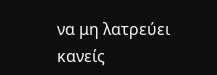να μη λατρεύει κανείς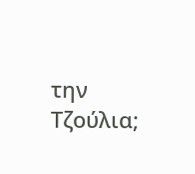την Τζούλια;